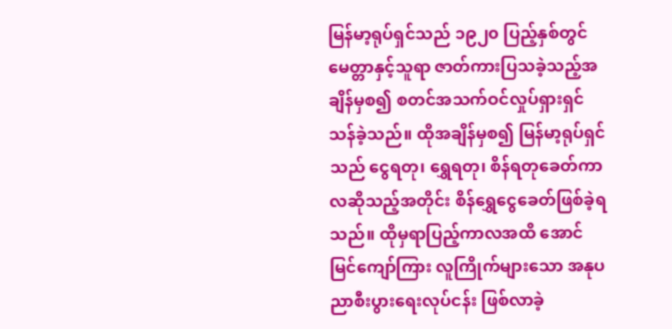မြန်မာ့ရုပ်ရှင်သည် ၁၉၂၀ ပြည့်နှစ်တွင် မေတ္တာနှင့်သူရာ ဇာတ်ကားပြသခဲ့သည့်အချိန်မှစ၍ စတင်အသက်ဝင်လှုပ်ရှားရှင်သန်ခဲ့သည်။ ထိုအချိန်မှစ၍ မြန်မာ့ရုပ်ရှင်သည် ငွေရတု၊ ရွှေရတု၊ စိန်ရတုခေတ်ကာလဆိုသည့်အတိုင်း စိန်ရွှေငွေခေတ်ဖြစ်ခဲ့ရသည်။ ထိုမှရာပြည့်ကာလအထိ အောင်မြင်ကျော်ကြား လူကြိုက်များသော အနုပညာစီးပွားရေးလုပ်ငန်း ဖြစ်လာခဲ့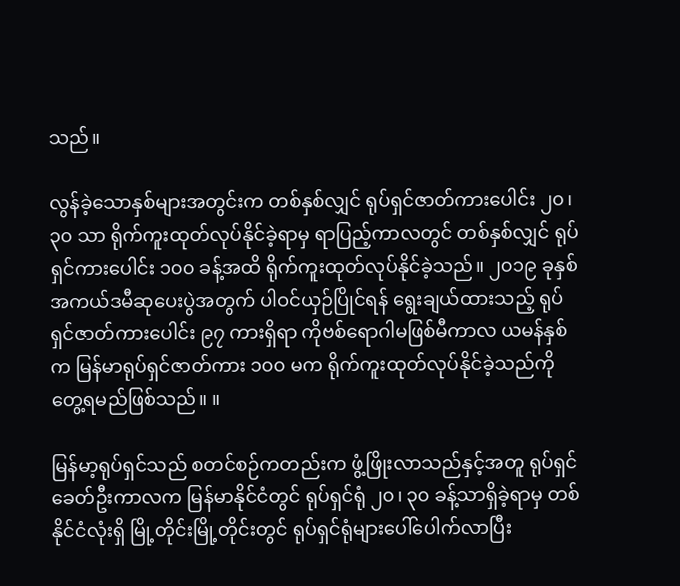သည်။

လွန်ခဲ့သောနှစ်များအတွင်းက တစ်နှစ်လျှင် ရုပ်ရှင်ဇာတ်ကားပေါင်း ၂၀၊ ၃၀ သာ ရိုက်ကူးထုတ်လုပ်နိုင်ခဲ့ရာမှ ရာပြည့်ကာလတွင် တစ်နှစ်လျှင် ရုပ်ရှင်ကားပေါင်း ၁၀၀ ခန့်အထိ ရိုက်ကူးထုတ်လုပ်နိုင်ခဲ့သည်။ ၂၀၁၉ ခုနှစ် အကယ်ဒမီဆုပေးပွဲအတွက် ပါဝင်ယှဉ်ပြိုင်ရန် ရွေးချယ်ထားသည့် ရုပ်ရှင်ဇာတ်ကားပေါင်း ၉၇ ကားရှိရာ ကိုဗစ်ရောဂါမဖြစ်မီကာလ ယမန်နှစ်က မြန်မာရုပ်ရှင်ဇာတ်ကား ၁၀၀ မက ရိုက်ကူးထုတ်လုပ်နိုင်ခဲ့သည်ကို တွေ့ရမည်ဖြစ်သည်။ ။

မြန်မာ့ရုပ်ရှင်သည် စတင်စဉ်ကတည်းက ဖွံ့ဖြိုးလာသည်နှင့်အတူ ရုပ်ရှင်ခေတ်ဦးကာလက မြန်မာနိုင်ငံတွင် ရုပ်ရှင်ရုံ ၂၀၊ ၃၀ ခန့်သာရှိခဲ့ရာမှ တစ်နိုင်ငံလုံးရှိ မြို့တိုင်းမြို့တိုင်းတွင် ရုပ်ရှင်ရုံများပေါ်ပေါက်လာပြီး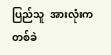ပြည်သူ  အားလုံးက တစ်ခဲ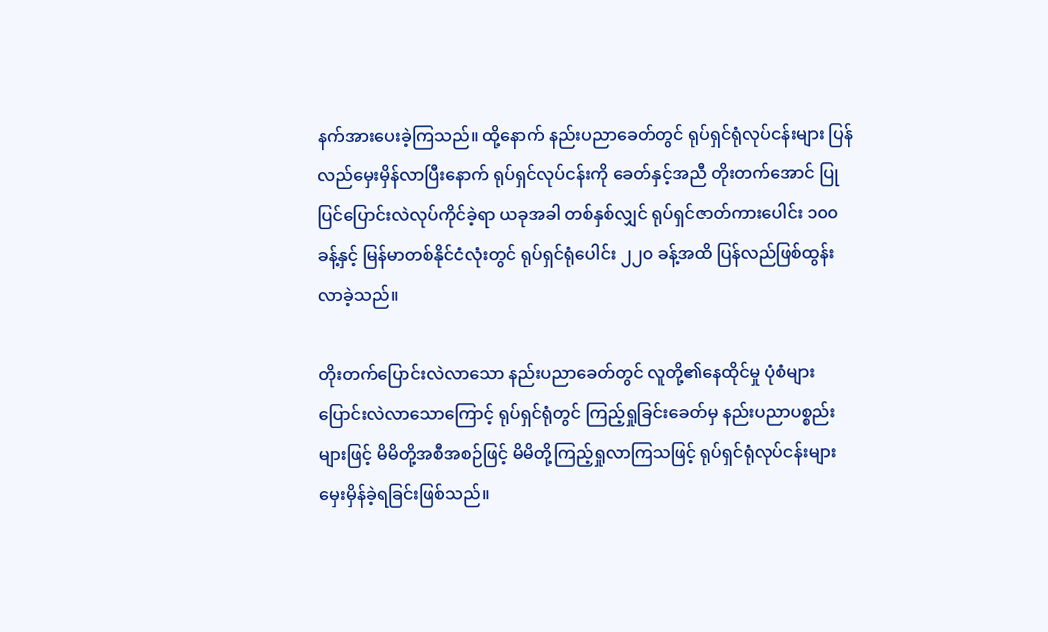နက်အားပေးခဲ့ကြသည်။ ထို့နောက် နည်းပညာခေတ်တွင် ရုပ်ရှင်ရုံလုပ်ငန်းများ ပြန်လည်မှေးမှိန်လာပြီးနောက် ရုပ်ရှင်လုပ်ငန်းကို ခေတ်နှင့်အညီ တိုးတက်အောင် ပြုပြင်ပြောင်းလဲလုပ်ကိုင်ခဲ့ရာ ယခုအခါ တစ်နှစ်လျှင် ရုပ်ရှင်ဇာတ်ကားပေါင်း ၁၀၀ ခန့်နှင့် မြန်မာတစ်နိုင်ငံလုံးတွင် ရုပ်ရှင်ရုံပေါင်း ၂၂၀ ခန့်အထိ ပြန်လည်ဖြစ်ထွန်းလာခဲ့သည်။

တိုးတက်ပြောင်းလဲလာသော နည်းပညာခေတ်တွင် လူတို့၏နေထိုင်မှု ပုံစံများပြောင်းလဲလာသောကြောင့် ရုပ်ရှင်ရုံတွင် ကြည့်ရှုခြင်းခေတ်မှ နည်းပညာပစ္စည်းများဖြင့် မိမိတို့အစီအစဉ်ဖြင့် မိမိတို့ကြည့်ရှုလာကြသဖြင့် ရုပ်ရှင်ရုံလုပ်ငန်းများ မှေးမှိန်ခဲ့ရခြင်းဖြစ်သည်။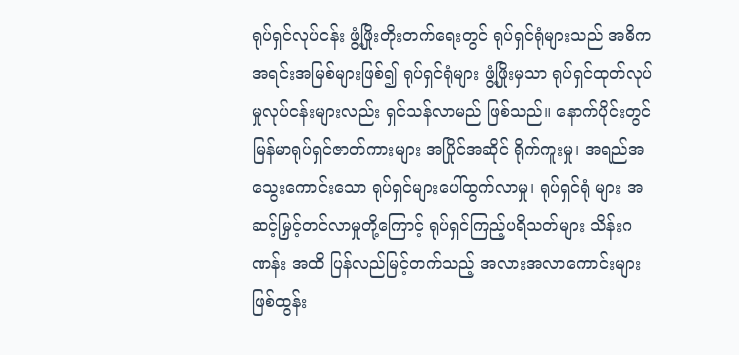ရုပ်ရှင်လုပ်ငန်း ဖွံ့ဖြိုးတိုးတက်ရေးတွင် ရုပ်ရှင်ရုံများသည် အဓိကအရင်းအမြစ်များဖြစ်၍ ရုပ်ရှင်ရုံများ ဖွံ့ဖြိုးမှသာ ရုပ်ရှင်ထုတ်လုပ်မှုလုပ်ငန်းများလည်း ရှင်သန်လာမည် ဖြစ်သည်။ နောက်ပိုင်းတွင် မြန်မာရုပ်ရှင်ဇာတ်ကားများ အပြိုင်အဆိုင် ရိုက်ကူးမှု၊ အရည်အသွေးကောင်းသော ရုပ်ရှင်များပေါ်ထွက်လာမှု၊ ရုပ်ရှင်ရုံ များ အဆင့်မြှင့်တင်လာမှုတို့ကြောင့် ရုပ်ရှင်ကြည့်ပရိသတ်များ သိန်းဂဏန်း အထိ ပြန်လည်မြင့်တက်သည့် အလားအလာကောင်းများ ဖြစ်ထွန်း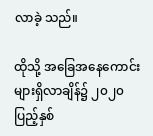လာခဲ့ သည်။

ထိုသို့ အခြေအနေကောင်းများရှိလာချိန်၌ ၂၀၂၀ ပြည့်နှစ်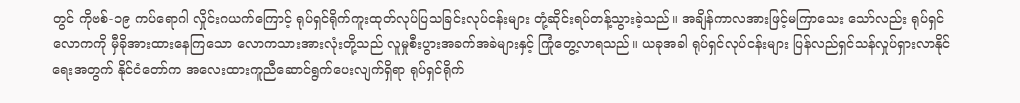တွင် ကိုဗစ်-၁၉ ကပ်ရောဂါ လှိုင်းဂယက်ကြောင့် ရုပ်ရှင်ရိုက်ကူးထုတ်လုပ်ပြသခြင်းလုပ်ငန်းများ တုံ့ဆိုင်းရပ်တန့်သွားခဲ့သည်။ အချိန်ကာလအားဖြင့်မကြာသေး သော်လည်း ရုပ်ရှင်လောကကို မှီခိုအားထားနေကြသော လောကသားအားလုံးတို့သည် လူမှုစီးပွားအခက်အခဲများနှင့် ကြုံတွေ့လာရသည်။ ယခုအခါ ရုပ်ရှင်လုပ်ငန်းများ ပြန်လည်ရှင်သန်လှုပ်ရှားလာနိုင်ရေးအတွက် နိုင်ငံတော်က အလေးထားကူညီဆောင်ရွက်ပေးလျက်ရှိရာ ရုပ်ရှင်ရိုက်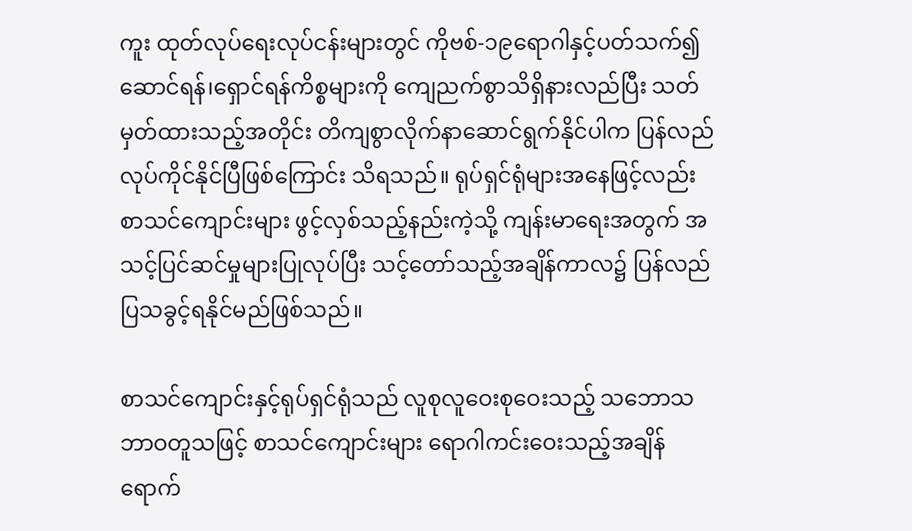ကူး ထုတ်လုပ်ရေးလုပ်ငန်းများတွင် ကိုဗစ်-၁၉ရောဂါနှင့်ပတ်သက်၍ ဆောင်ရန်၊ရှောင်ရန်ကိစ္စများကို ကျေညက်စွာသိရှိနားလည်ပြီး သတ်မှတ်ထားသည့်အတိုင်း တိကျစွာလိုက်နာဆောင်ရွက်နိုင်ပါက ပြန်လည်လုပ်ကိုင်နိုင်ပြီဖြစ်ကြောင်း သိရသည်။ ရုပ်ရှင်ရုံများအနေဖြင့်လည်း စာသင်ကျောင်းများ ဖွင့်လှစ်သည့်နည်းကဲ့သို့ ကျန်းမာရေးအတွက် အသင့်ပြင်ဆင်မှုများပြုလုပ်ပြီး သင့်တော်သည့်အချိန်ကာလ၌ ပြန်လည်ပြသခွင့်ရနိုင်မည်ဖြစ်သည်။

စာသင်ကျောင်းနှင့်ရုပ်ရှင်ရုံသည် လူစုလူဝေးစုဝေးသည့် သဘောသဘာဝတူသဖြင့် စာသင်ကျောင်းများ ရောဂါကင်းဝေးသည့်အချိန်ရောက်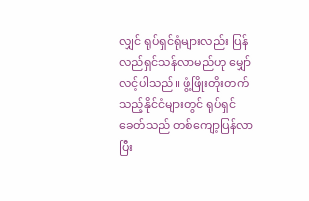လျှင် ရုပ်ရှင်ရုံများလည်း ပြန်လည်ရှင်သန်လာမည်ဟု မျှော်လင့်ပါသည်။ ဖွံ့ဖြိုးတိုးတက်သည့်နိုင်ငံများတွင် ရုပ်ရှင်ခေတ်သည် တစ်ကျော့ပြန်လာပြီး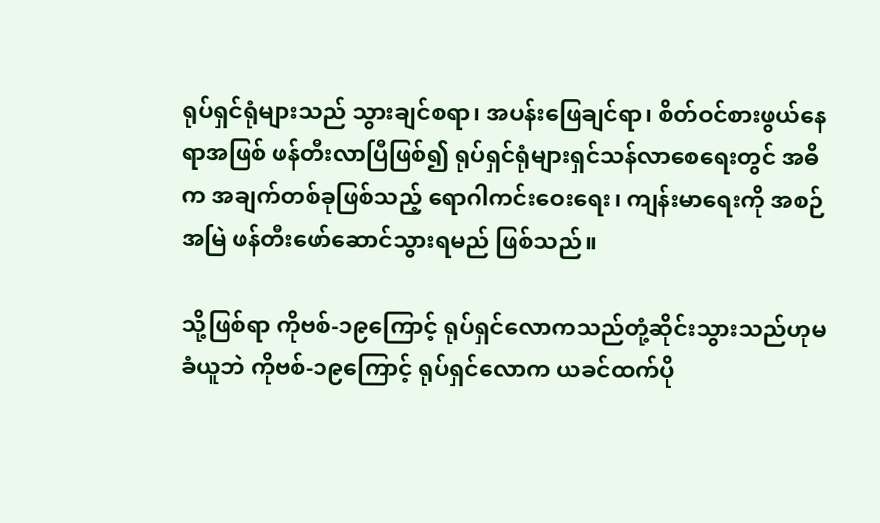ရုပ်ရှင်ရုံများသည် သွားချင်စရာ၊ အပန်းဖြေချင်ရာ၊ စိတ်ဝင်စားဖွယ်နေရာအဖြစ် ဖန်တီးလာပြီဖြစ်၍ ရုပ်ရှင်ရုံများရှင်သန်လာစေရေးတွင် အဓိက အချက်တစ်ခုဖြစ်သည့် ရောဂါကင်းဝေးရေး၊ ကျန်းမာရေးကို အစဉ်အမြဲ ဖန်တီးဖော်ဆောင်သွားရမည် ဖြစ်သည်။

သို့ဖြစ်ရာ ကိုဗစ်-၁၉ကြောင့် ရုပ်ရှင်လောကသည်တုံ့ဆိုင်းသွားသည်ဟုမခံယူဘဲ ကိုဗစ်-၁၉ကြောင့် ရုပ်ရှင်လောက ယခင်ထက်ပို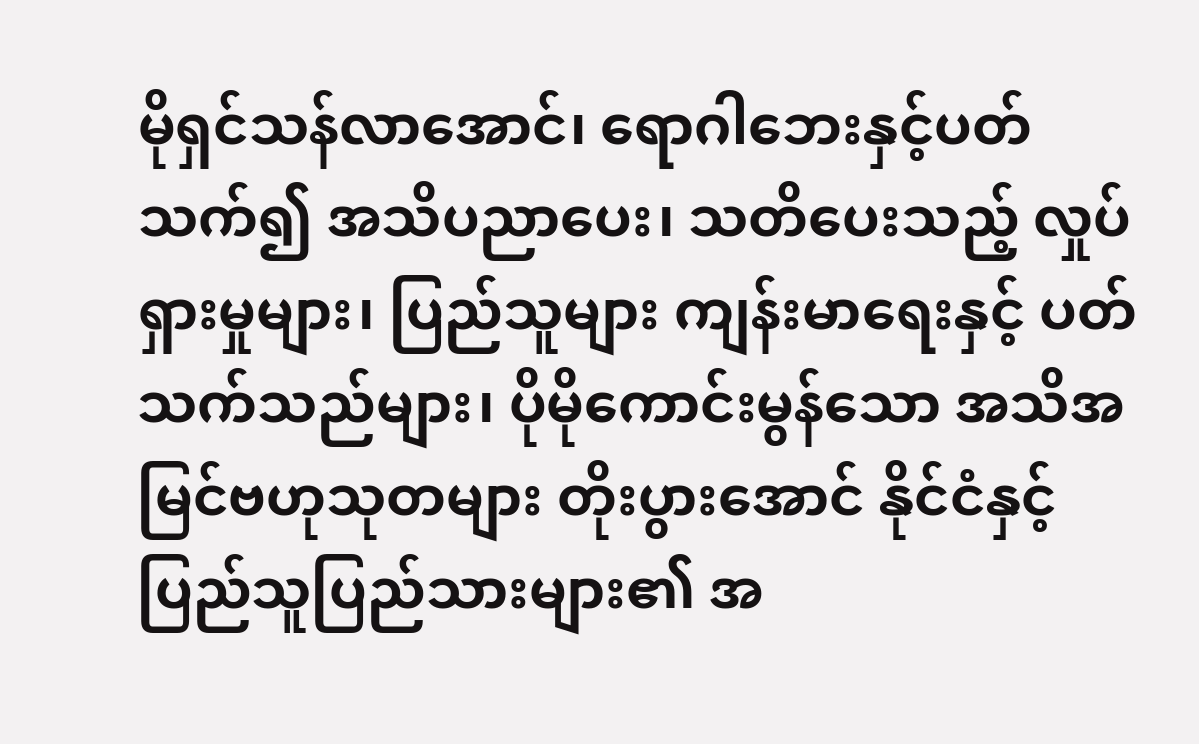မိုရှင်သန်လာအောင်၊ ရောဂါဘေးနှင့်ပတ်သက်၍ အသိပညာပေး၊ သတိပေးသည့် လှုပ်ရှားမှုများ၊ ပြည်သူများ ကျန်းမာရေးနှင့် ပတ်သက်သည်များ၊ ပိုမိုကောင်းမွန်သော အသိအမြင်ဗဟုသုတများ တိုးပွားအောင် နိုင်ငံနှင့် ပြည်သူပြည်သားများ၏ အ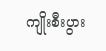ကျိုးစီးပွား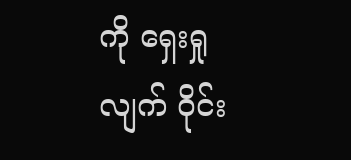ကို ရှေးရှုလျက် ဝိုင်း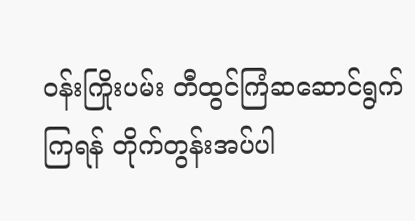ဝန်းကြိုးပမ်း တီထွင်ကြံဆဆောင်ရွက်ကြရန် တိုက်တွန်းအပ်ပါ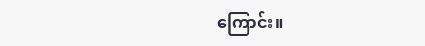ကြောင်း။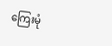ကြေးမုံ